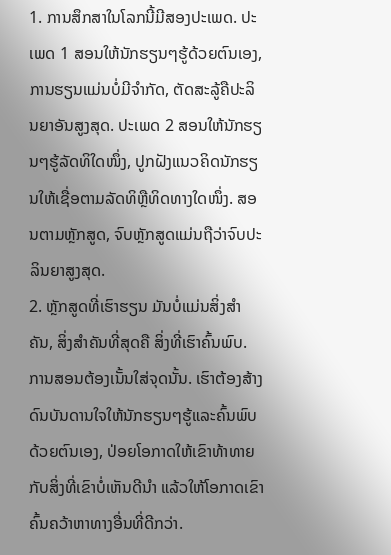1. ການສຶກສາໃນໂລກນີ້ມີສອງປະເພດ. ປະເພດ 1 ສອນໃຫ້ນັກຮຽນໆຮູ້ດ້ວຍຕົນເອງ, ການຮຽນແມ່ນບໍ່ມີຈໍາກັດ, ຕັດສະລູ້ຄືປະລິນຍາອັນສູງສຸດ. ປະເພດ 2 ສອນໃຫ້ນັກຮຽນໆຮູ້ລັດທິໃດໜຶ່ງ, ປູກຝັງແນວຄິດນັກຮຽນໃຫ້ເຊື່ອຕາມລັດທິຫຼືທິດທາງໃດໜຶ່ງ. ສອນຕາມຫຼັກສູດ, ຈົບຫຼັກສູດແມ່ນຖືວ່າຈົບປະລິນຍາສູງສຸດ.
2. ຫຼັກສູດທີ່ເຮົາຮຽນ ມັນບໍ່ແມ່ນສິ່ງສໍາຄັນ, ສິ່ງສໍາຄັນທີ່ສຸດຄື ສິ່ງທີ່ເຮົາຄົ້ນພົບ. ການສອນຕ້ອງເນັ້ນໃສ່ຈຸດນັ້ນ. ເຮົາຕ້ອງສ້າງດົນບັນດານໃຈໃຫ້ນັກຮຽນໆຮູ້ແລະຄົ້ນພົບດ້ວຍຕົນເອງ, ປ່ອຍໂອກາດໃຫ້ເຂົາທ້າທາຍກັບສິ່ງທີ່ເຂົາບໍ່ເຫັນດີນໍາ ແລ້ວໃຫ້ໂອກາດເຂົາຄົ້ນຄວ້າຫາທາງອື່ນທີ່ດີກວ່າ.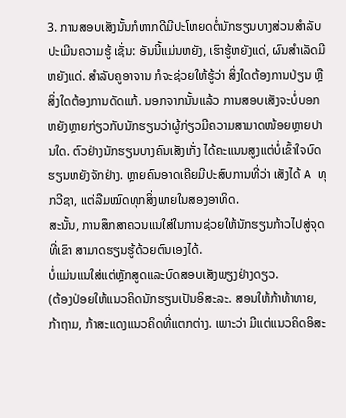3. ການສອບເສັງນັ້ນກໍຫາກດີມີປະໂຫຍດຕໍ່ນັກຮຽນບາງສ່ວນສໍາລັບປະເມີນຄວາມຮູ້ ເຊັ່ນ: ອັນນີ້ແມ່ນຫຍັງ, ເຮົາຮູ້ຫຍັງແດ່, ຜົນສໍາເລັດມີຫຍັງແດ່. ສໍາລັບຄູອາຈານ ກໍຈະຊ່ວຍໃຫ້ຮູ້ວ່າ ສິ່ງໃດຕ້ອງການປ່ຽນ ຫຼືສິ່ງໃດຕ້ອງການດັດແກ້. ນອກຈາກນັ້ນແລ້ວ ການສອບເສັງຈະບໍ່ບອກຫຍັງຫຼາຍກ່ຽວກັບນັກຮຽນວ່າຜູ້ກ່ຽວມີຄວາມສາມາດໜ້ອຍຫຼາຍປານໃດ. ຕົວຢ່າງນັກຮຽນບາງຄົນເສັງເກັ່ງ ໄດ້ຄະແນນສູງແຕ່ບໍ່ເຂົ້າໃຈບົດຮຽນຫຍັງຈັກຢ່າງ. ຫຼາຍຄົນອາດເຄີຍມີປະສົບການທີ່ວ່າ ເສັງໄດ້ A ທຸກວີຊາ, ແຕ່ລືມໝົດທຸກສິ່ງພາຍໃນສອງອາທິດ.
ສະນັ້ນ, ການສຶກສາຄວນແນໃສ່ໃນການຊ່ວຍໃຫ້ນັກຮຽນກ້າວໄປສູ່ຈຸດທີ່ເຂົາ ສາມາດຮຽນຮູ້ດ້ວຍຕົນເອງໄດ້.
ບໍ່ແມ່ນແນໃສ່ແຕ່ຫຼັກສູດແລະບົດສອບເສັງພຽງຢ່າງດຽວ.
(ຕ້ອງປ່ອຍໃຫ້ແນວຄິດນັກຮຽນເປັນອິສະລະ. ສອນໃຫ້ກ້າທ້າທາຍ, ກ້າຖາມ, ກ້າສະແດງແນວຄິດທີ່ແຕກຕ່າງ. ເພາະວ່າ ມີແຕ່ແນວຄິດອິສະ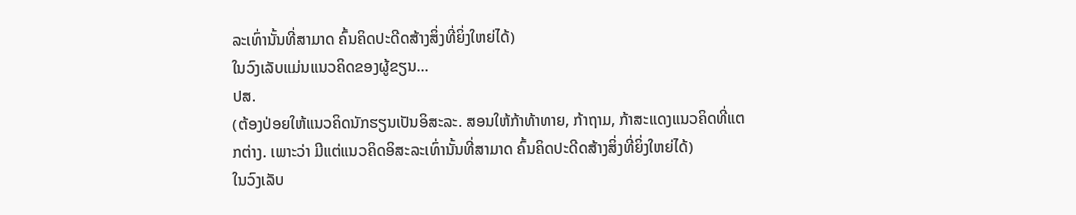ລະເທົ່ານັ້ນທີ່ສາມາດ ຄົ້ນຄິດປະດີດສ້າງສິ່ງທີ່ຍິ່ງໃຫຍ່ໄດ້)
ໃນວົງເລັບແມ່ນແນວຄິດຂອງຜູ້ຂຽນ...
ປສ.
(ຕ້ອງປ່ອຍໃຫ້ແນວຄິດນັກຮຽນເປັນອິສະລະ. ສອນໃຫ້ກ້າທ້າທາຍ, ກ້າຖາມ, ກ້າສະແດງແນວຄິດທີ່ແຕກຕ່າງ. ເພາະວ່າ ມີແຕ່ແນວຄິດອິສະລະເທົ່ານັ້ນທີ່ສາມາດ ຄົ້ນຄິດປະດີດສ້າງສິ່ງທີ່ຍິ່ງໃຫຍ່ໄດ້)
ໃນວົງເລັບ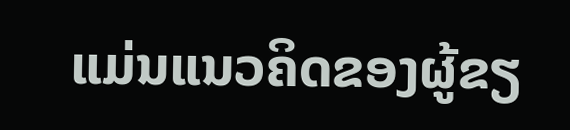ແມ່ນແນວຄິດຂອງຜູ້ຂຽ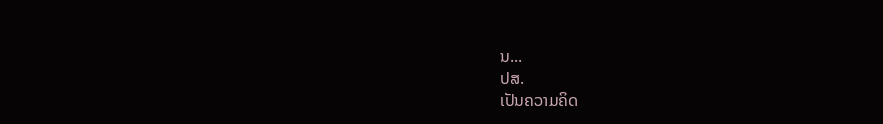ນ...
ປສ.
ເປັນຄວາມຄິດ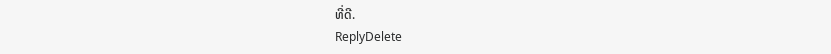ທີ່ດີ.
ReplyDelete